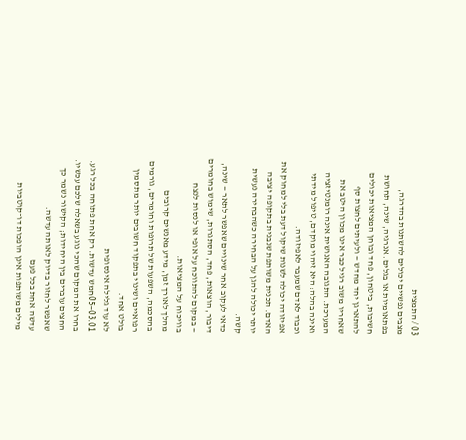03 / התמצית
מצבים נפשיים יכולים להשתנות בהדרגה, בפתאומיות או בגלים. אנרגיה, שינה, תחושת חשיבות, ביטחון, פחד ובוחן המציאות יכולים להתארגן יחד מחדש — ולעיתים לחצות סף שאחריו משוב רגיל כבר אינו מכוון היטב את המערכת. התגובה האנושית אינה רומנטיזציה ואינה בהלה: היא זיהוי מוקדם, טיפול מידתי וכבוד לאדם שמעבר לאפיזודה.
אפיזודה יכולה לשנות שיקול דעת בלי למחוק את האדם. תכנית משותפת שנבנית בתקופה יציבה יותר יכולה להגן על הבחירה כשהבחירה נעשית קשה.
כדאי לעקוב אחר שינויים שאפשר לתאר — שינה, דיבור, הוצאות, פחד, הסתגרות, שימוש בחומרים — במקום להתווכח על אופי או לנסות לנצח בוויכוח על המציאות.
מהלך לאורך זמן, מידע מאנשים קרובים בהסכמה, השפעות של תרופות וחומרים, גורמים רפואיים ושינוי בתפקוד חשובים יותר מתסמין בולט אחד.
לא עוד גלילה אינסופית
03.01—05חמש עדשות. רק אחת פתוחה בכל רגע.
בחרו את המקום שהכי נוגע בשאלה שלכם עכשיו. החצים עוברים בין היחידות; הקישור נשמר כך שאפשר לחזור בדיוק לאותה עדשה.
עדשה אחת בכל פעם
מילים משותפות אינן הופכות דו־קוטביות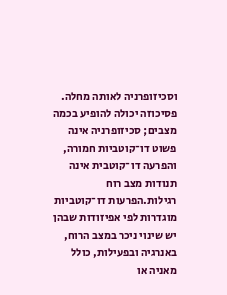וסכיזופרניה לאותה מחלה.
פסיכוזה יכולה להופיע בכמה מצבים; סכיזופרניה אינה פשוט דו־קוטביות חמורה, והפרעה דו־קוטבית אינה תנודות מצב רוח רגילות.הפרעות דו־קוטביות מוגדרות לפי אפיזודות שבהן יש שינוי ניכר במצב הרוח, באנרגיה ובפעילות, כולל מאניה או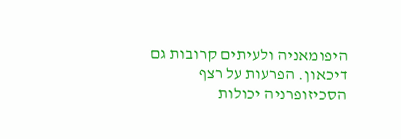היפומאניה ולעיתים קרובות גם דיכאון. הפרעות על רצף הסכיזופרניה יכולות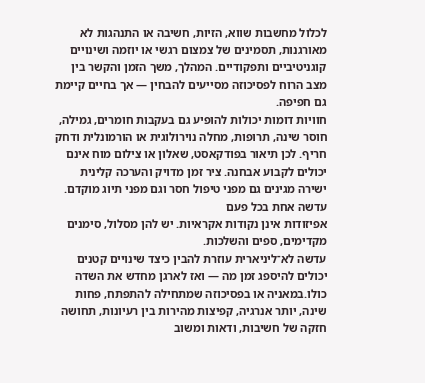לכלול מחשבות שווא, הזיות, חשיבה או התנהגות לא מאורגנות, תסמינים של צמצום רגשי או יוזמה ושינויים קוגניטיביים ותפקודיים. המהלך, משך הזמן והקשר בין מצב הרוח לפסיכוזה מסייעים להבחין — אך בחיים קיימת גם חפיפה.
חוויות דומות יכולות להופיע גם בעקבות חומרים, גמילה, חוסר שינה, תרופות, מחלה נוירולוגית או הורמונלית ודחק חריף. לכן תיאור בפודקאסט, שאלון או צילום מוח אינם יכולים לקבוע אבחנה. ציר זמן מדויק והערכה קלינית ישירה מגינים גם מפני טיפול חסר וגם מפני תיוג מוקדם.
עדשה אחת בכל פעם
אפיזודות אינן נקודות אקראיות. יש להן מסלול, סימנים מקדימים, ספים והשלכות.
עדשה לא־ליניארית עוזרת להבין כיצד שינויים קטנים יכולים להיספג זמן מה — ואז לארגן מחדש את השדה כולו.במאניה או בפסיכוזה שמתחילה להתפתח, פחות שינה, יותר אנרגיה, קפיצות מהירות בין רעיונות, תחושה חזקה של חשיבות, ודאות ומשוב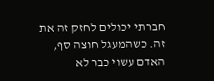חברתי יכולים לחזק זה את זה. כשהמעגל חוצה סף, האדם עשוי כבר לא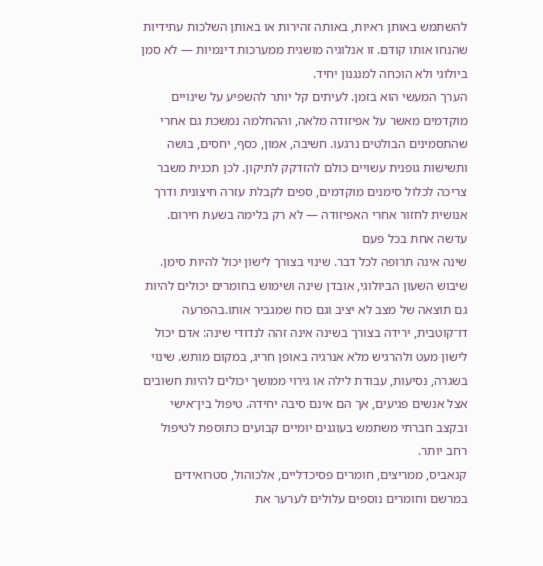להשתמש באותן ראיות, באותה זהירות או באותן השלכות עתידיות שהנחו אותו קודם. זו אנלוגיה מושגית ממערכות דינמיות — לא סמן ביולוגי ולא הוכחה למנגנון יחיד.
הערך המעשי הוא בזמן. לעיתים קל יותר להשפיע על שינויים מוקדמים מאשר על אפיזודה מלאה, וההחלמה נמשכת גם אחרי שהתסמינים הבולטים נרגעו. חשיבה, אמון, כסף, יחסים, בושה ותשישות גופנית עשויים כולם להזדקק לתיקון. לכן תכנית משבר צריכה לכלול סימנים מוקדמים, ספים לקבלת עזרה חיצונית ודרך אנושית לחזור אחרי האפיזודה — לא רק בלימה בשעת חירום.
עדשה אחת בכל פעם
שינה אינה תרופה לכל דבר. שינוי בצורך לישון יכול להיות סימן.
שיבוש השעון הביולוגי, אובדן שינה ושימוש בחומרים יכולים להיות גם תוצאה של מצב לא יציב וגם כוח שמגביר אותו.בהפרעה דו־קוטבית, ירידה בצורך בשינה אינה זהה לנדודי שינה: אדם יכול לישון מעט ולהרגיש מלא אנרגיה באופן חריג, במקום מותש. שינוי בשגרה, נסיעות, עבודת לילה או גירוי ממושך יכולים להיות חשובים אצל אנשים פגיעים, אך הם אינם סיבה יחידה. טיפול בין־אישי ובקצב חברתי משתמש בעוגנים יומיים קבועים כתוספת לטיפול רחב יותר.
קנאביס, ממריצים, חומרים פסיכדליים, אלכוהול, סטרואידים במרשם וחומרים נוספים עלולים לערער את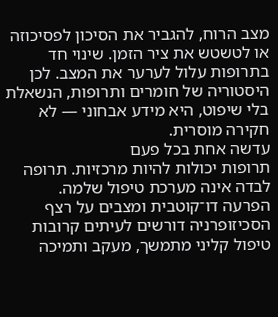מצב הרוח, להגביר את הסיכון לפסיכוזה או לטשטש את ציר הזמן. שינוי חד בתרופות עלול לערער את המצב. לכן היסטוריה של חומרים ותרופות, הנשאלת בלי שיפוט, היא מידע אבחוני — לא חקירה מוסרית.
עדשה אחת בכל פעם
תרופות יכולות להיות מרכזיות. תרופה לבדה אינה מערכת טיפול שלמה.
הפרעה דו־קוטבית ומצבים על רצף הסכיזופרניה דורשים לעיתים קרובות טיפול קליני מתמשך, מעקב ותמיכה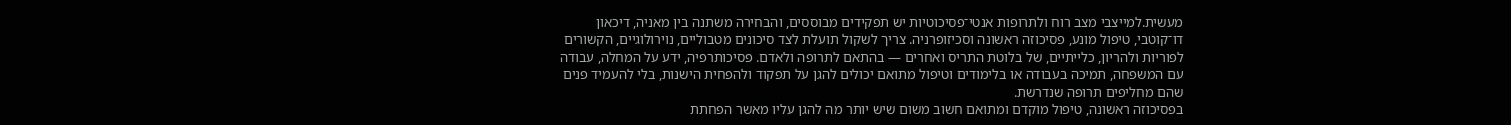מעשית.למייצבי מצב רוח ולתרופות אנטי־פסיכוטיות יש תפקידים מבוססים, והבחירה משתנה בין מאניה, דיכאון דו־קוטבי, טיפול מונע, פסיכוזה ראשונה וסכיזופרניה. צריך לשקול תועלת לצד סיכונים מטבוליים, נוירולוגיים, הקשורים לפוריות ולהריון, כלייתיים, של בלוטת התריס ואחרים — בהתאם לתרופה ולאדם. פסיכותרפיה, ידע על המחלה, עבודה עם המשפחה, תמיכה בעבודה או בלימודים וטיפול מתואם יכולים להגן על תפקוד ולהפחית הישנות, בלי להעמיד פנים שהם מחליפים תרופה שנדרשת.
בפסיכוזה ראשונה, טיפול מוקדם ומתואם חשוב משום שיש יותר מה להגן עליו מאשר הפחתת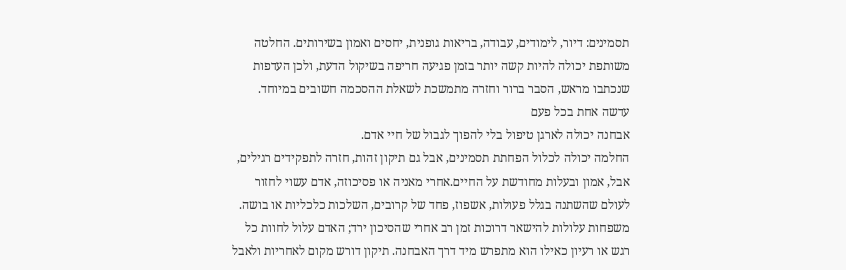תסמינים: דיור, לימודים, עבודה, בריאות גופנית, יחסים ואמון בשירותים. החלטה משותפת יכולה להיות קשה יותר בזמן פגיעה חריפה בשיקול הדעת, ולכן העדפות שנכתבו מראש, הסבר ברור וחזרה מתמשכת לשאלת ההסכמה חשובים במיוחד.
עדשה אחת בכל פעם
אבחנה יכולה לארגן טיפול בלי להפוך לגבול של חיי אדם.
החלמה יכולה לכלול הפחתת תסמינים, אבל גם תיקון זהות, חזרה לתפקידים רגילים, אבל, אמון ובעלות מחודשת על החיים.אחרי מאניה או פסיכוזה, אדם עשוי לחזור לעולם שהשתנה בגלל פעולות, אשפוז, פחד של קרובים, השלכות כלכליות או בושה. משפחות עלולות להישאר דרוכות זמן רב אחרי שהסיכון ירד; האדם עלול לחוות כל רגש או רעיון כאילו הוא מתפרש מיד דרך האבחנה. תיקון דורש מקום לאחריות ולאבל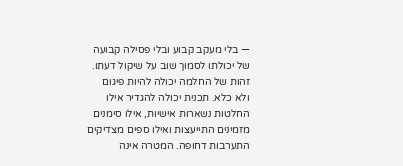— בלי מעקב קבוע ובלי פסילה קבועה של יכולתו לסמוך שוב על שיקול דעתו.
זהות של החלמה יכולה להיות פיגום ולא כלא. תכנית יכולה להגדיר אילו החלטות נשארות אישיות, אילו סימנים מזמינים התייעצות ואילו ספים מצדיקים התערבות דחופה. המטרה אינה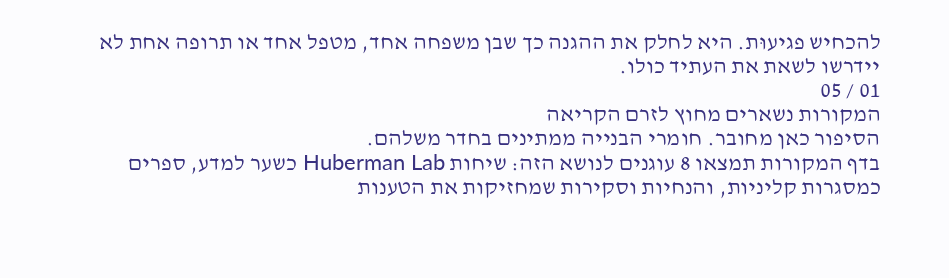להכחיש פגיעוּת. היא לחלק את ההגנה כך שבן משפחה אחד, מטפל אחד או תרופה אחת לא יידרשו לשאת את העתיד כולו.
01 / 05
המקורות נשארים מחוץ לזרם הקריאה
הסיפור כאן מחובר. חומרי הבנייה ממתינים בחדר משלהם.
בדף המקורות תמצאו 8 עוגנים לנושא הזה: שיחות Huberman Lab כשער למדע, ספרים כמסגרות קליניות, והנחיות וסקירות שמחזיקות את הטענות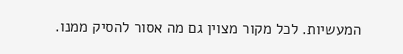המעשיות. לכל מקור מצוין גם מה אסור להסיק ממנו.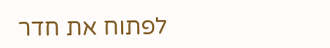לפתוח את חדר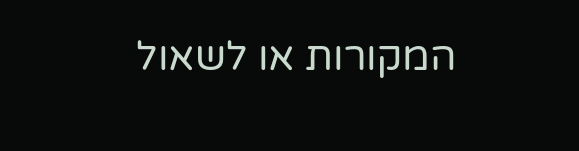המקורות או לשאול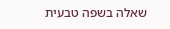שאלה בשפה טבעית